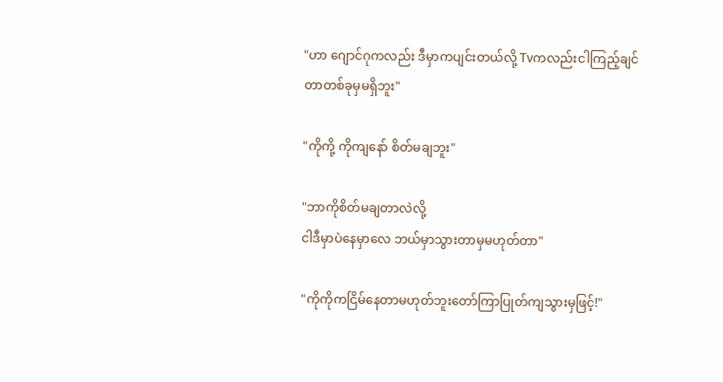"ဟာ ဂျောင်ဂုကလည်း ဒီမှာကပျင်းတယ်လို့ Tvကလည်းငါကြည့်ချင်တာတစ်ခုမှမရှိဘူး"

"ကိုကို့ ကိုကျနော် စိတ်မချဘူး"

"ဘာကိုစိတ်မချတာလဲလို့
ငါဒီမှာပဲနေမှာလေ ဘယ်မှာသွားတာမှမဟုတ်တာ"

"ကိုကိုကငြိမ်နေတာမဟုတ်ဘူးတော်ကြာပြုတ်ကျသွားမှဖြင့်!"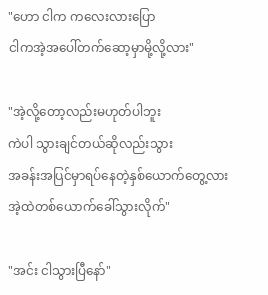"ဟော ငါက ကလေးလားပြော
ငါကအဲ့အပေါ်တက်ဆော့မှာမို့လို့လား"

"အဲ့လို့တော့လည်းမဟုတ်ပါဘူး
ကဲပါ သွားချင်တယ်ဆိုလည်းသွား
အခန်းအပြင်မှာရပ်နေတဲ့နှစ်ယောက်တွေ့လားအဲ့ထဲတစ်ယောက်ခေါ်သွားလိုက်"

"အင်း ငါသွားပြီနော်"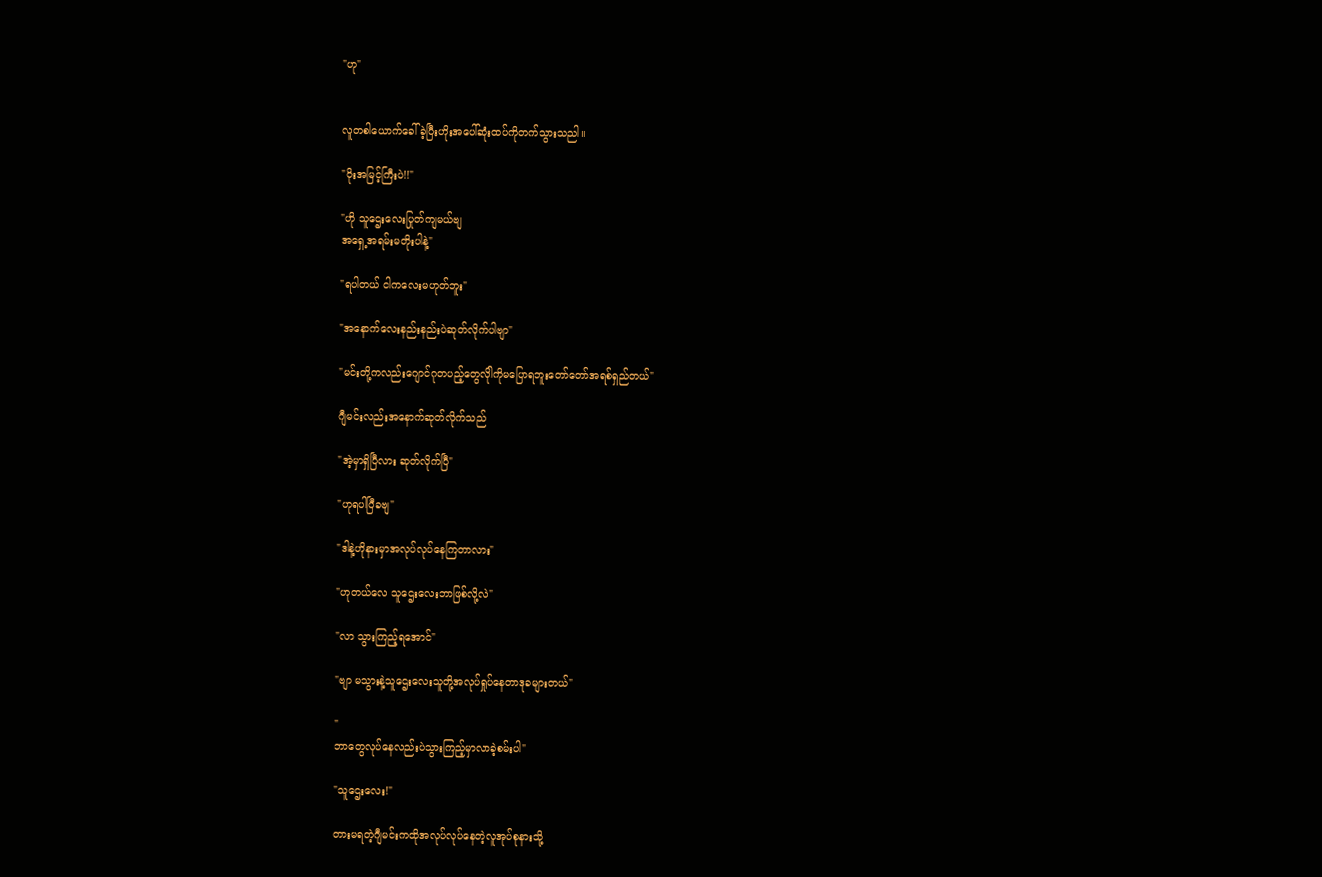"ဟု"


လူတစါယောက်ခေါ်ခဲ့ပြီးဟိုးအပေါ်ဆုံးထပ်ကိုတက်သွားသညါ။

"ဝိုးအမြင့်ကြီးပဲ!!"

"ဟို သူဌေးလေးပြုတ်ကျမယ်ဗျ
အရှေ့အရမ်းမတိုးပါနဲ့"

"ရပါတယ် ငါကလေးမဟုတ်ဘူး"

"အနောက်လေးနည်းနည်းပဲဆုတ်လိုက်ပါဗျာ"

"မင်းတို့ကလည်းဂျောင်ဂုတပည့်တွေလိုါကိုမပြောရဘူးတော်တော်အရစ်ရှည်တယ်"

ဂျီမင်းလည်းအနောက်ဆုတ်လိုက်သည်

"အဲ့မှာရှိပြီလား ဆုတ်လိုက်ပြီ"

"ဟုရပါပြီခဗျ"

"ဒါနဲ့ဟို‌နားမှာအလုပ်လုပ်နေကြတာလား"

"ဟုတယ်လေ သူဌေးလေးဘာဖြစ်လို့လဲ"

"လာ သွားကြည့်ရအောင်"

"ဗျာ မသွားနဲ့သူဌေးလေးသူတို့အလုပ်ရှုပ်နေတာဒုခများတယ်"

"
ဘာတွေလုပ်နေလည်းပဲသွားကြည့်မှာလာခဲ့စမ်းပါ"

"သူဌေးလေး!"

တားမရတဲ့ဂျီမင်းကထိုအလုပ်လုပ်နေတဲ့လူအုပ်စုနားသို့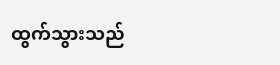ထွက်သွားသည်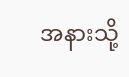အနားသို့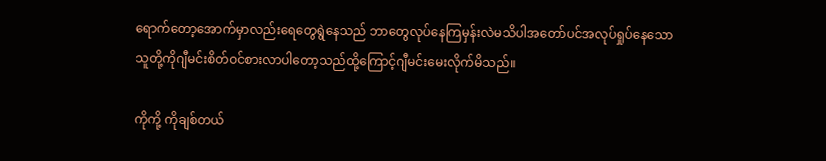ရောက်တော့အောက်မှာလည်းရေတွေရွဲနေသည် ဘာတွေလုပ်နေကြမှန်းလဲမသိပါ‌အတော်ပင်အလုပ်ရှုပ်နေသော
သူတို့ကိုဂျီမင်းစိတ်ဝင်စားလာပါတော့သည်ထို့ကြောင့်ဂျီမင်းမေးလိုက်မိသည်။

ကိုကို့ ကိုချစ်တယ်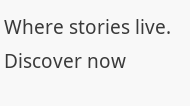Where stories live. Discover now